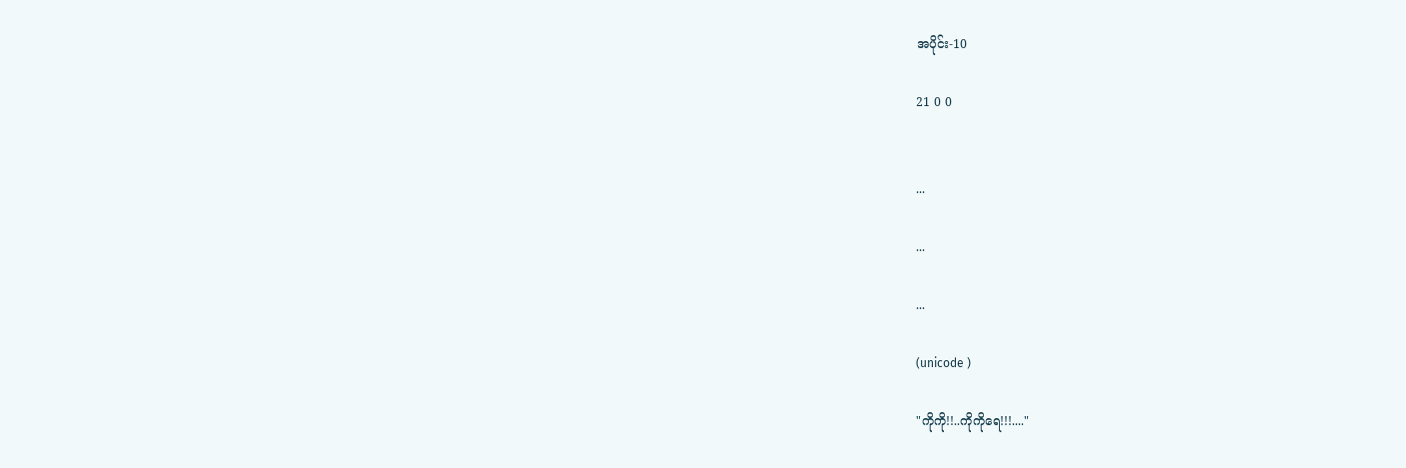အပိုင်း-10

21 0 0


...

...

...

(unicode )

"ကိုကို!!..ကိုကိုရေ!!!...."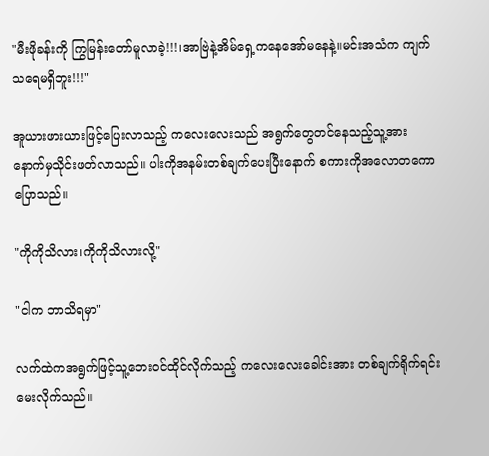"မီးဖိုခန်းကို ကြွမြန်းတော်မူလာခဲ့!!!၊အာဗြဲနဲ့အိမ်ရှေ့ကနေအော်မနေနဲ့။မင်းအသံက ကျက်သရေမရှိဘူး!!!"

အူယားဖားယားဖြင့်ပြေးလာသည့် ကလေးလေးသည် အရွက်တွေတင်နေသည့်သူ့အား နောက်မှသိုင်းဖတ်လာသည်။ ပါးကိုအနမ်းတစ်ချက်ပေးပြီးနောက် စကားကိုအလောတကောပြောသည်။

"ကိုကိုသိလား၊ကိုကိုသိလားလို့"

"ငါက ဘာသိရမှာ"

လက်ထဲကအရွက်ဖြင့်သူ့ဘေးဝင်ထိုင်လိုက်သည့် ကလေးလေးခေါင်းအား တစ်ချက်ရိုက်ရင်း မေးလိုက်သည်။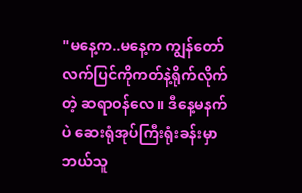"မနေ့က..မနေ့က ကျွန်တော်လက်ပြင်ကိုကတ်နဲ့ရိုက်လိုက်တဲ့ ဆရာဝန်လေ။ ဒီနေ့မနက်ပဲ ဆေးရုံအုပ်ကြီးရုံးခန်းမှာ ဘယ်သူ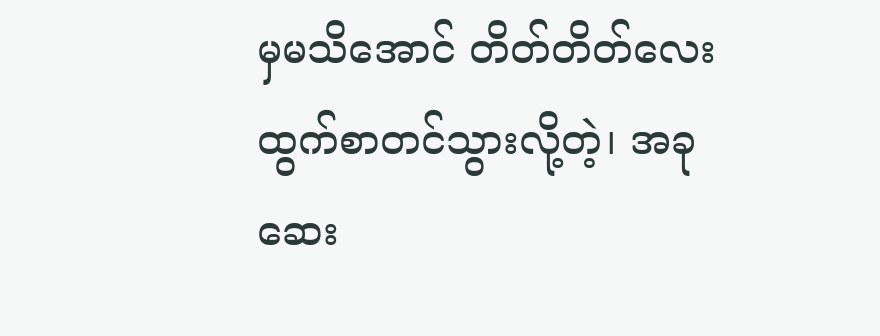မှမသိအောင် တိတ်တိတ်လေး ထွက်စာတင်သွားလို့တဲ့၊ အခုဆေး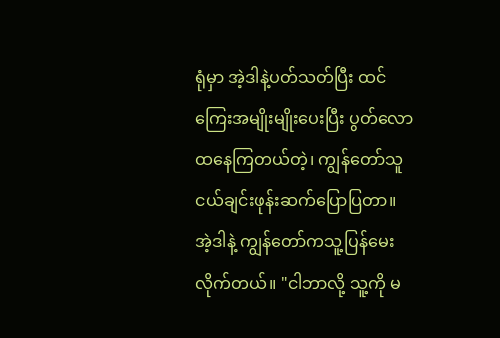ရုံမှာ အဲ့ဒါနဲ့ပတ်သတ်ပြီး ထင်ကြေးအမျိုးမျိုးပေးပြီး ပွတ်လောထနေကြတယ်တဲ့၊ ကျွန်တော်သူငယ်ချင်းဖုန်းဆက်ပြောပြတာ။ အဲ့ဒါနဲ့ ကျွန်တော်ကသူ့ပြန်မေးလိုက်တယ်။ "ငါဘာလို့ သူ့ကို မ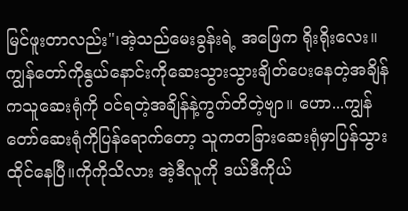မြင်ဖူးတာလည်း"၊အဲ့သည်မေးခွန်းရဲ့ အဖြေက ရိုးရိုးလေး။ကျွန်တော်ကိုနွယ်နောင်းကိုဆေးသွားသွားချိတ်ပေးနေတဲ့အချိန်ကသူဆေးရုံကို ဝင်ရတဲ့အချိန်နဲ့ကွက်တိတဲ့ဗျာ။ ဟော...ကျွန်တော်ဆေးရုံကိုပြန်ရောက်တော့ သူကတခြားဆေးရုံမှာပြန်သွားထိုင်နေပြီ။ကိုကိုသိလား အဲ့ဒီလူကို ဒယ်ဒီကိုယ်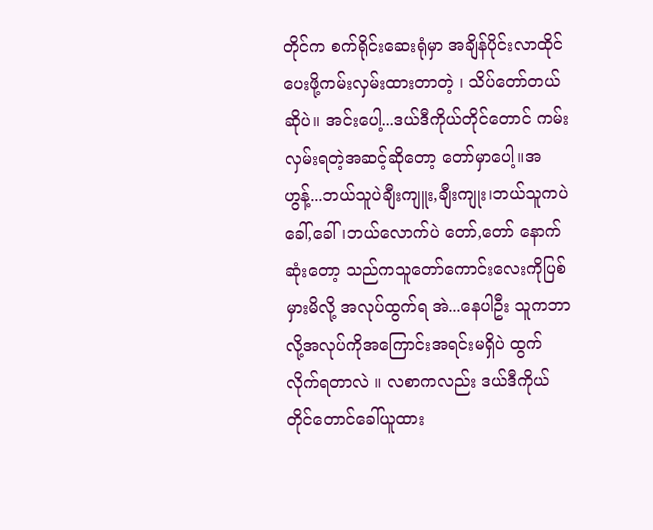တိုင်က စက်ရိုင်းဆေးရုံမှာ အချိန်ပိုင်းလာထိုင်ပေးဖို့ကမ်းလှမ်းထားတာတဲ့ ၊ သိပ်တော်တယ်ဆိုပဲ။ အင်းပေါ့...ဒယ်ဒီကိုယ်တိုင်တောင် ကမ်းလှမ်းရတဲ့အဆင့်ဆိုတော့ တော်မှာပေါ့။အဟွန့်...ဘယ်သူပဲချီးကျူး,ချီးကျုး၊ဘယ်သူကပဲ ခေါ်,ခေါ်၊ဘယ်လောက်ပဲ တော်,တော် နောက်ဆုံးတော့ သည်ကသူတော်ကောင်းလေးကိုပြစ်မှားမိလို့ အလုပ်ထွက်ရ အဲ...နေပါဦး သူကဘာလို့အလုပ်ကိုအကြောင်းအရင်းမရှိပဲ ထွက်လိုက်ရတာလဲ ။ လစာကလည်း ဒယ်ဒီကိုယ်တိုင်တောင်ခေါ်ယူထား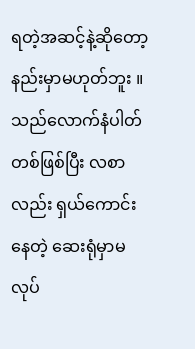ရတဲ့အဆင့်နဲ့ဆိုတော့ နည်းမှာမဟုတ်ဘူး ။ သည်လောက်နံပါတ်တစ်ဖြစ်ပြီး လစာလည်း ရှယ်ကောင်းနေတဲ့ ဆေးရုံမှာမလုပ်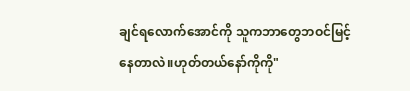ချင်ရလောက်အောင်ကို သူကဘာတွေဘဝင်မြင့်နေတာလဲ။ဟုတ်တယ်နော်ကိုကို"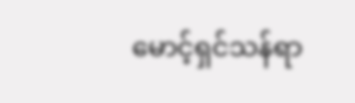မောင့်ရှင်သန်ရာ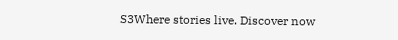S3Where stories live. Discover now